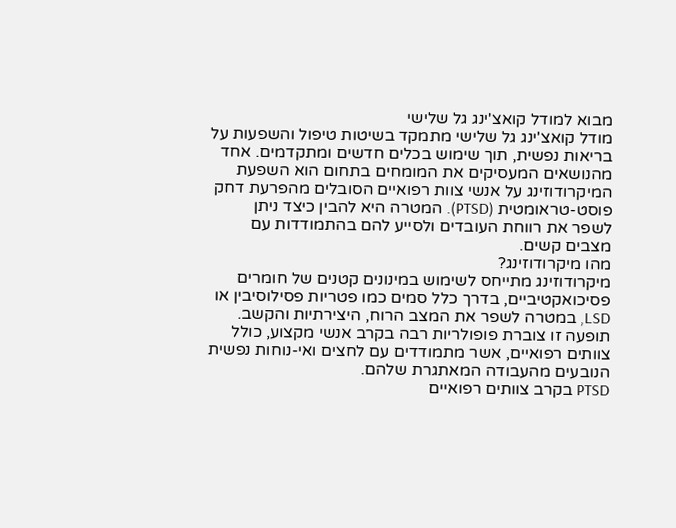מבוא למודל קואצ'ינג גל שלישי
מודל קואצ'ינג גל שלישי מתמקד בשיטות טיפול והשפעות על בריאות נפשית, תוך שימוש בכלים חדשים ומתקדמים. אחד מהנושאים המעסיקים את המומחים בתחום הוא השפעת המיקרודוזינג על אנשי צוות רפואיים הסובלים מהפרעת דחק פוסט-טראומטית (PTSD). המטרה היא להבין כיצד ניתן לשפר את רווחת העובדים ולסייע להם בהתמודדות עם מצבים קשים.
מהו מיקרודוזינג?
מיקרודוזינג מתייחס לשימוש במינונים קטנים של חומרים פסיכואקטיביים, בדרך כלל סמים כמו פטריות פסילוסיבין או LSD, במטרה לשפר את המצב הרוח, היצירתיות והקשב. תופעה זו צוברת פופולריות רבה בקרב אנשי מקצוע, כולל צוותים רפואיים, אשר מתמודדים עם לחצים ואי-נוחות נפשית הנובעים מהעבודה המאתגרת שלהם.
PTSD בקרב צוותים רפואיים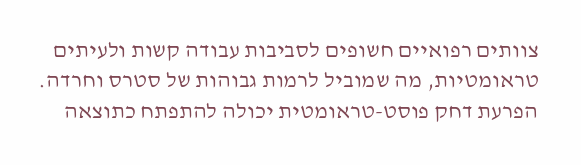צוותים רפואיים חשופים לסביבות עבודה קשות ולעיתים טראומטיות, מה שמוביל לרמות גבוהות של סטרס וחרדה. הפרעת דחק פוסט-טראומטית יכולה להתפתח כתוצאה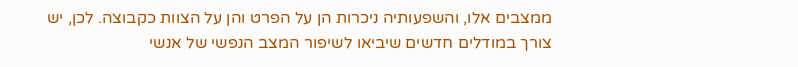ממצבים אלו, והשפעותיה ניכרות הן על הפרט והן על הצוות כקבוצה. לכן, יש צורך במודלים חדשים שיביאו לשיפור המצב הנפשי של אנשי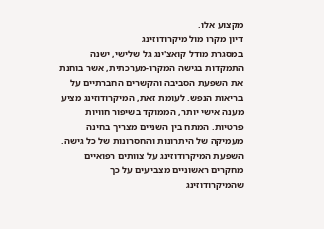מקצוע אלו.
דיון מקרו מול מיקרודוזינג
במסגרת מודל קואצ'ינג גל שלישי, ישנה התמקדות בגישה המקרו-מערכתית, אשר בוחנת את השפעת הסביבה והקשרים החברתיים על בריאות הנפש. לעומת זאת, המיקרודוזינג מציע מענה אישי יותר, הממוקד בשיפור חוויות פרטיות. המתח בין השניים מצריך בחינה מעמיקה של היתרונות והחסרונות של כל גישה.
השפעת המיקרודוזינג על צוותים רפואיים
מחקרים ראשוניים מצביעים על כך שהמיקרודוזינג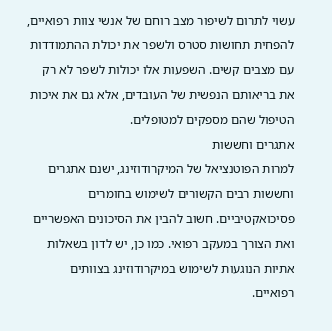עשוי לתרום לשיפור מצב רוחם של אנשי צוות רפואיים, להפחית תחושות סטרס ולשפר את יכולת ההתמודדות עם מצבים קשים. השפעות אלו יכולות לשפר לא רק את בריאותם הנפשית של העובדים, אלא גם את איכות הטיפול שהם מספקים למטופלים.
אתגרים וחששות
למרות הפוטנציאל של המיקרודוזינג, ישנם אתגרים וחששות רבים הקשורים לשימוש בחומרים פסיכואקטיביים. חשוב להבין את הסיכונים האפשריים ואת הצורך במעקב רפואי. כמו כן, יש לדון בשאלות אתיות הנוגעות לשימוש במיקרודוזינג בצוותים רפואיים.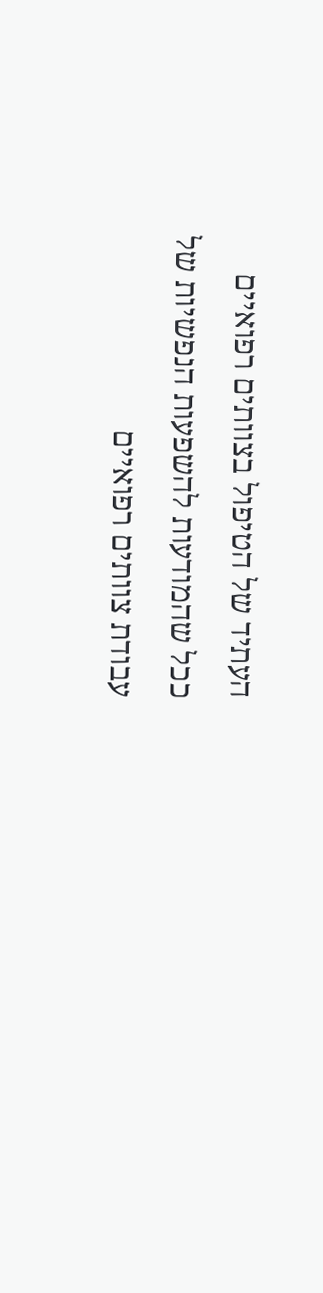העתיד של הטיפול בצוותים רפואיים
ככל שהמודעות להשפעות הנפשיות של עבודת צוותים רפואיים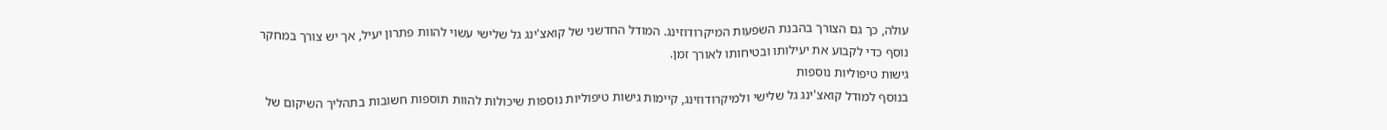עולה, כך גם הצורך בהבנת השפעות המיקרודוזינג. המודל החדשני של קואצ'ינג גל שלישי עשוי להוות פתרון יעיל, אך יש צורך במחקר נוסף כדי לקבוע את יעילותו ובטיחותו לאורך זמן.
גישות טיפוליות נוספות
בנוסף למודל קואצ'ינג גל שלישי ולמיקרודוזינג, קיימות גישות טיפוליות נוספות שיכולות להוות תוספות חשובות בתהליך השיקום של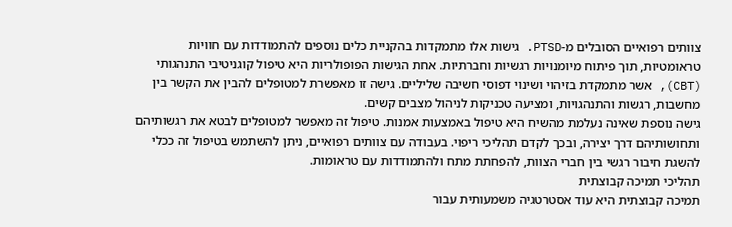צוותים רפואיים הסובלים מ-PTSD. גישות אלו מתמקדות בהקניית כלים נוספים להתמודדות עם חוויות טראומטיות, תוך פיתוח מיומנויות רגשיות וחברתיות. אחת הגישות הפופולריות היא טיפול קוגניטיבי התנהגותי (CBT), אשר מתמקדת בזיהוי ושינוי דפוסי חשיבה שליליים. גישה זו מאפשרת למטופלים להבין את הקשר בין מחשבות, רגשות והתנהגויות, ומציעה טכניקות לניהול מצבים קשים.
גישה נוספת שאינה נעלמת מהשיח היא טיפול באמצעות אמנות. טיפול זה מאפשר למטופלים לבטא את רגשותיהם ותחושותיהם דרך יצירה, ובכך לקדם תהליכי ריפוי. בעבודה עם צוותים רפואיים, ניתן להשתמש בטיפול זה ככלי להשגת חיבור רגשי בין חברי הצוות, להפחתת מתח ולהתמודדות עם טראומות.
תהליכי תמיכה קבוצתית
תמיכה קבוצתית היא עוד אסטרטגיה משמעותית עבור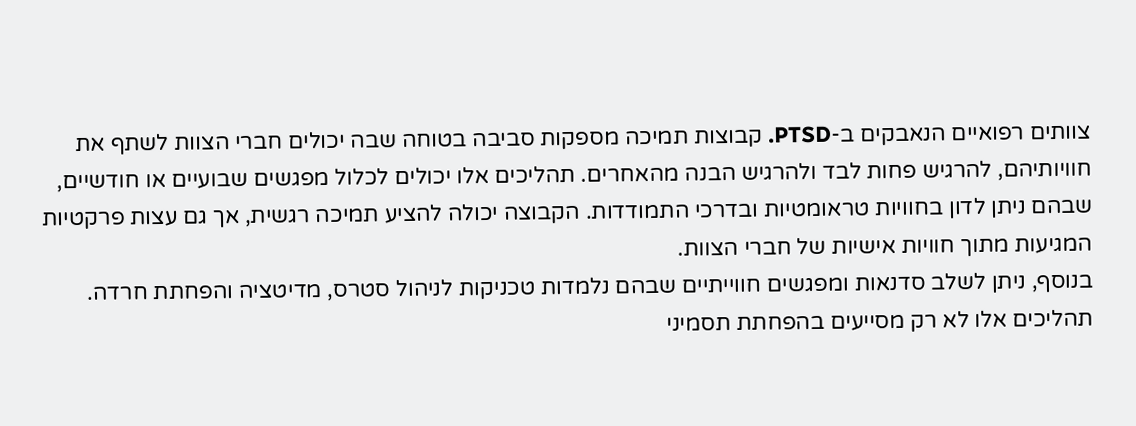צוותים רפואיים הנאבקים ב-PTSD. קבוצות תמיכה מספקות סביבה בטוחה שבה יכולים חברי הצוות לשתף את חוויותיהם, להרגיש פחות לבד ולהרגיש הבנה מהאחרים. תהליכים אלו יכולים לכלול מפגשים שבועיים או חודשיים, שבהם ניתן לדון בחוויות טראומטיות ובדרכי התמודדות. הקבוצה יכולה להציע תמיכה רגשית, אך גם עצות פרקטיות המגיעות מתוך חוויות אישיות של חברי הצוות.
בנוסף, ניתן לשלב סדנאות ומפגשים חווייתיים שבהם נלמדות טכניקות לניהול סטרס, מדיטציה והפחתת חרדה. תהליכים אלו לא רק מסייעים בהפחתת תסמיני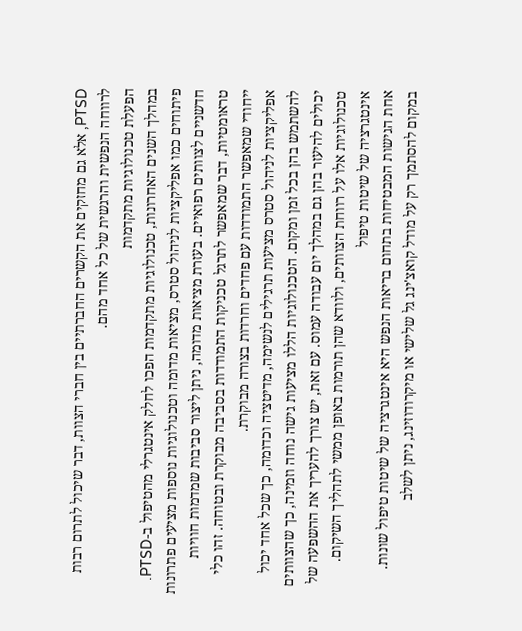PTSD, אלא גם מחזקים את הקשרים החברתיים בין חברי הצוות, דבר שיכול לתרום רבות לרווחה הנפשית והרגשית של כל אחד מהם.
הפעלת טכנולוגיות מתקדמות
במהלך השנים האחרונות, טכנולוגיות מתקדמות הפכו לחלק אינטגרלי מהטיפול ב-PTSD. פיתוחים כמו אפליקציות לניהול סטרס, מציאות מדומה וטכנולוגיות נוספות מציעים פתרונות חדשניים לצוותים רפואיים. בעזרת מציאות מדומה, ניתן ליצור סביבות שמדמות חוויות טראומטיות, דבר שמאפשר לתרגל טכניקות התמודדות בסביבה מבוקרת ובטוחה. זהו כלי ייחודי שמאפשר התמודדות עם פחדים וחרדות בצורה מבוקרת.
אפליקציות לניהול סטרס מציעות תרגילים לנשימה, מדיטציה וכדומה, כך שכל אחד יכול להשתמש בהן בכל זמן ומקום. הטכנולוגיות הללו מציעות גישה נוחה וזמינה, כך שהצוותים יכולים להיעזר בהן גם במהלך יום עבודה עמוס. עם זאת, יש צורך להעריך את ההשפעה של טכנולוגיות אלו על רווחת הצוותים, ולוודא שהן תורמות באופן ממשי לתהליך השיקום.
אינטגרציה של שיטות טיפול
אחת הגישות המבטיחות בתחום בריאות הנפש היא אינטגרציה של שיטות טיפול שונות. במקום להסתמך רק על מודל קואצ'ינג גל שלישי או מיקרודוזינג, ניתן לשלב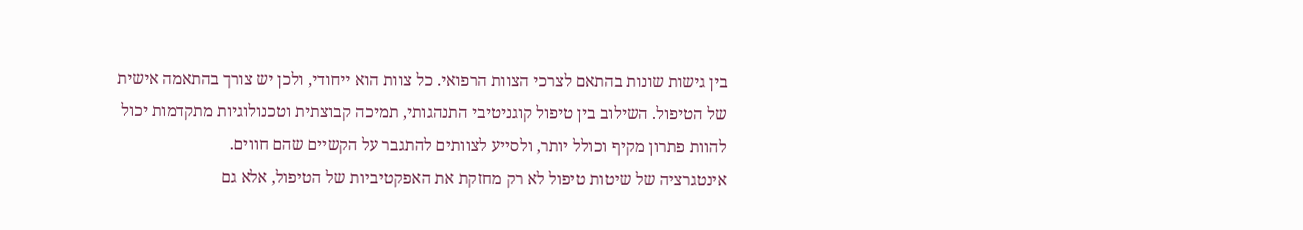בין גישות שונות בהתאם לצרכי הצוות הרפואי. כל צוות הוא ייחודי, ולכן יש צורך בהתאמה אישית של הטיפול. השילוב בין טיפול קוגניטיבי התנהגותי, תמיכה קבוצתית וטכנולוגיות מתקדמות יכול להוות פתרון מקיף וכולל יותר, ולסייע לצוותים להתגבר על הקשיים שהם חווים.
אינטגרציה של שיטות טיפול לא רק מחזקת את האפקטיביות של הטיפול, אלא גם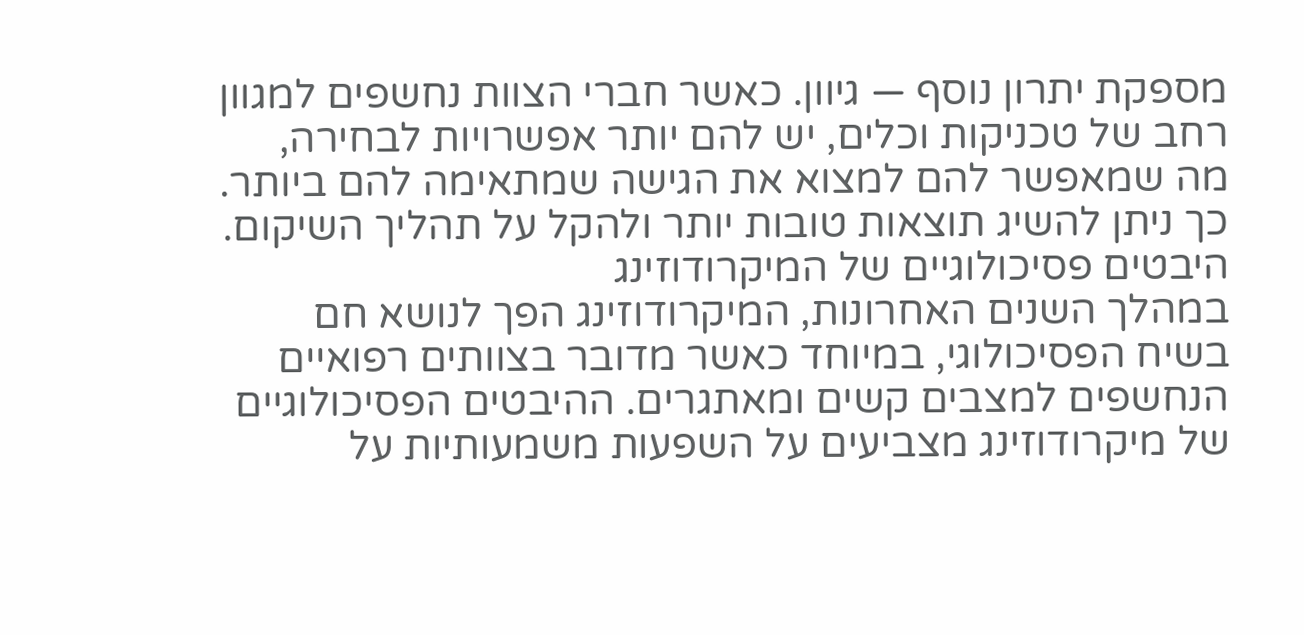מספקת יתרון נוסף — גיוון. כאשר חברי הצוות נחשפים למגוון רחב של טכניקות וכלים, יש להם יותר אפשרויות לבחירה, מה שמאפשר להם למצוא את הגישה שמתאימה להם ביותר. כך ניתן להשיג תוצאות טובות יותר ולהקל על תהליך השיקום.
היבטים פסיכולוגיים של המיקרודוזינג
במהלך השנים האחרונות, המיקרודוזינג הפך לנושא חם בשיח הפסיכולוגי, במיוחד כאשר מדובר בצוותים רפואיים הנחשפים למצבים קשים ומאתגרים. ההיבטים הפסיכולוגיים של מיקרודוזינג מצביעים על השפעות משמעותיות על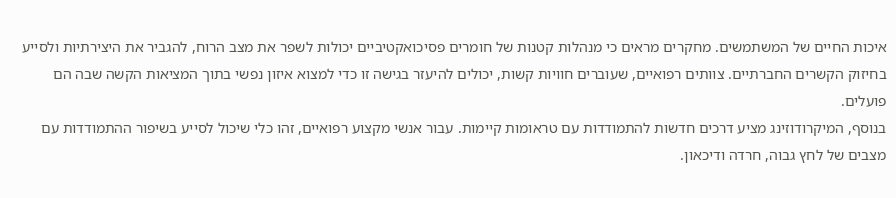איכות החיים של המשתמשים. מחקרים מראים כי מנהלות קטנות של חומרים פסיכואקטיביים יכולות לשפר את מצב הרוח, להגביר את היצירתיות ולסייע בחיזוק הקשרים החברתיים. צוותים רפואיים, שעוברים חוויות קשות, יכולים להיעזר בגישה זו כדי למצוא איזון נפשי בתוך המציאות הקשה שבה הם פועלים.
בנוסף, המיקרודוזינג מציע דרכים חדשות להתמודדות עם טראומות קיימות. עבור אנשי מקצוע רפואיים, זהו כלי שיכול לסייע בשיפור ההתמודדות עם מצבים של לחץ גבוה, חרדה ודיכאון.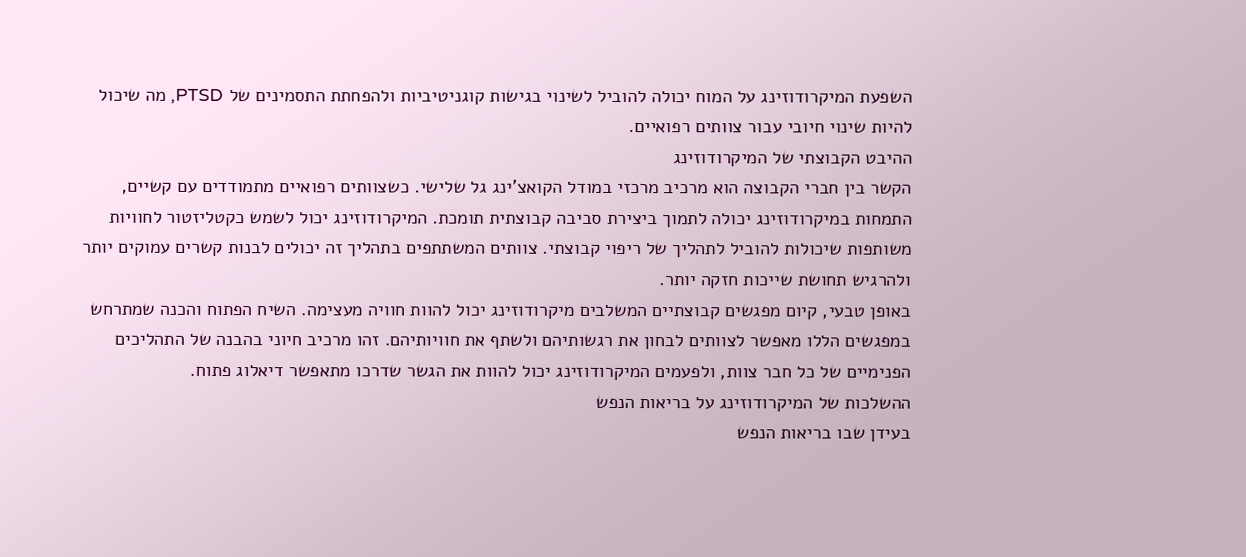השפעת המיקרודוזינג על המוח יכולה להוביל לשינוי בגישות קוגניטיביות ולהפחתת התסמינים של PTSD, מה שיכול להיות שינוי חיובי עבור צוותים רפואיים.
ההיבט הקבוצתי של המיקרודוזינג
הקשר בין חברי הקבוצה הוא מרכיב מרכזי במודל הקואצ'ינג גל שלישי. כשצוותים רפואיים מתמודדים עם קשיים, התמחות במיקרודוזינג יכולה לתמוך ביצירת סביבה קבוצתית תומכת. המיקרודוזינג יכול לשמש כקטליזטור לחוויות משותפות שיכולות להוביל לתהליך של ריפוי קבוצתי. צוותים המשתתפים בתהליך זה יכולים לבנות קשרים עמוקים יותר ולהרגיש תחושת שייכות חזקה יותר.
באופן טבעי, קיום מפגשים קבוצתיים המשלבים מיקרודוזינג יכול להוות חוויה מעצימה. השיח הפתוח והכנה שמתרחש במפגשים הללו מאפשר לצוותים לבחון את רגשותיהם ולשתף את חוויותיהם. זהו מרכיב חיוני בהבנה של התהליכים הפנימיים של כל חבר צוות, ולפעמים המיקרודוזינג יכול להוות את הגשר שדרכו מתאפשר דיאלוג פתוח.
ההשלכות של המיקרודוזינג על בריאות הנפש
בעידן שבו בריאות הנפש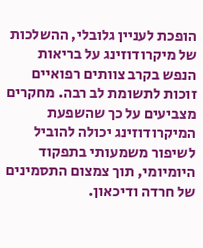הופכת לעניין גלובלי, ההשלכות של מיקרודוזינג על בריאות הנפש בקרב צוותים רפואיים זוכות לתשומת לב רבה. מחקרים מצביעים על כך שהשפעת המיקרודוזינג יכולה להוביל לשיפור משמעותי בתפקוד היומיומי, תוך צמצום התסמינים של חרדה ודיכאון.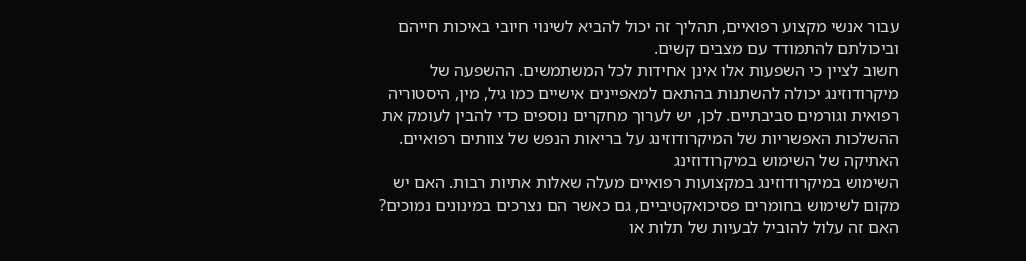עבור אנשי מקצוע רפואיים, תהליך זה יכול להביא לשינוי חיובי באיכות חייהם וביכולתם להתמודד עם מצבים קשים.
חשוב לציין כי השפעות אלו אינן אחידות לכל המשתמשים. ההשפעה של מיקרודוזינג יכולה להשתנות בהתאם למאפיינים אישיים כמו גיל, מין, היסטוריה רפואית וגורמים סביבתיים. לכן, יש לערוך מחקרים נוספים כדי להבין לעומק את ההשלכות האפשריות של המיקרודוזינג על בריאות הנפש של צוותים רפואיים.
האתיקה של השימוש במיקרודוזינג
השימוש במיקרודוזינג במקצועות רפואיים מעלה שאלות אתיות רבות. האם יש מקום לשימוש בחומרים פסיכואקטיביים, גם כאשר הם נצרכים במינונים נמוכים? האם זה עלול להוביל לבעיות של תלות או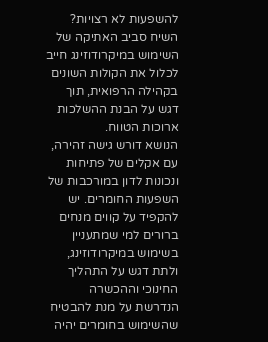להשפעות לא רצויות? השיח סביב האתיקה של השימוש במיקרודוזינג חייב לכלול את הקולות השונים בקהילה הרפואית, תוך דגש על הבנת ההשלכות ארוכות הטווח.
הנושא דורש גישה זהירה, עם אקלים של פתיחות ונכונות לדון במורכבות של השפעות החומרים. יש להקפיד על קווים מנחים ברורים למי שמתעניין בשימוש במיקרודוזינג, ולתת דגש על התהליך החינוכי וההכשרה הנדרשת על מנת להבטיח שהשימוש בחומרים יהיה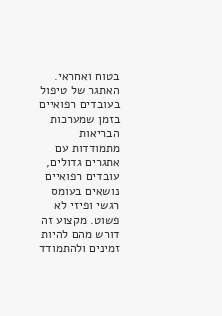בטוח ואחראי.
האתגר של טיפול בעובדים רפואיים
בזמן שמערכות הבריאות מתמודדות עם אתגרים גדולים, עובדים רפואיים נושאים בעומס רגשי ופיזי לא פשוט. מקצוע זה דורש מהם להיות זמינים ולהתמודד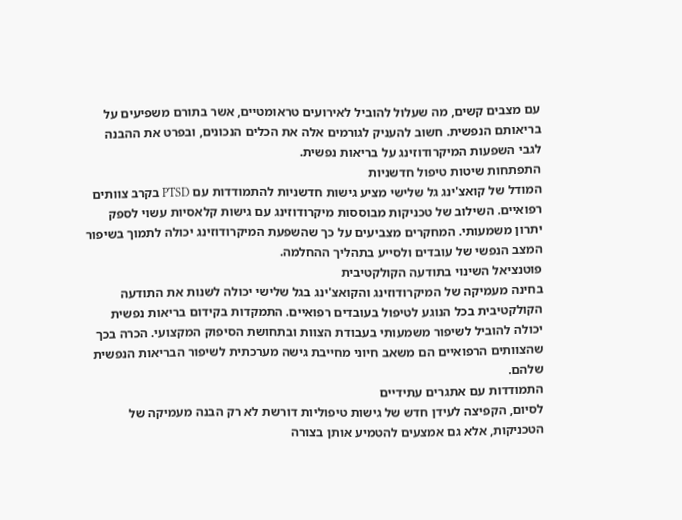עם מצבים קשים, מה שעלול להוביל לאירועים טראומטיים, אשר בתורם משפיעים על בריאותם הנפשית. חשוב להעניק לגורמים אלה את הכלים הנכונים, ובפרט את ההבנה לגבי השפעות המיקרודוזינג על בריאות נפשית.
התפתחות שיטות טיפול חדשניות
המודל של קואצ'ינג גל שלישי מציע גישות חדשניות להתמודדות עם PTSD בקרב צוותים רפואיים. השילוב של טכניקות מבוססות מיקרודוזינג עם גישות קלאסיות עשוי לספק יתרון משמעותי. המחקרים מצביעים על כך שהשפעת המיקרודוזינג יכולה לתמוך בשיפור המצב הנפשי של עובדים ולסייע בתהליך ההחלמה.
פוטנציאל השינוי בתודעה הקולקטיבית
בחינה מעמיקה של המיקרודוזינג והקואצ'ינג בגל שלישי יכולה לשנות את התודעה הקולקטיבית בכל הנוגע לטיפול בעובדים רפואיים. התמקדות בקידום בריאות נפשית יכולה להוביל לשיפור משמעותי בעבודת הצוות ובתחושת הסיפוק המקצועי. הכרה בכך שהצוותים הרפואיים הם משאב חיוני מחייבת גישה מערכתית לשיפור הבריאות הנפשית שלהם.
התמודדות עם אתגרים עתידיים
לסיום, הקפיצה לעידן חדש של גישות טיפוליות דורשת לא רק הבנה מעמיקה של הטכניקות, אלא גם אמצעים להטמיע אותן בצורה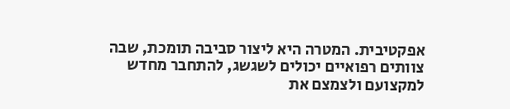אפקטיבית. המטרה היא ליצור סביבה תומכת, שבה צוותים רפואיים יכולים לשגשג, להתחבר מחדש למקצועם ולצמצם את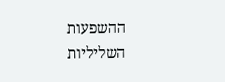ההשפעות השליליות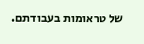של טראומות בעבודתם.